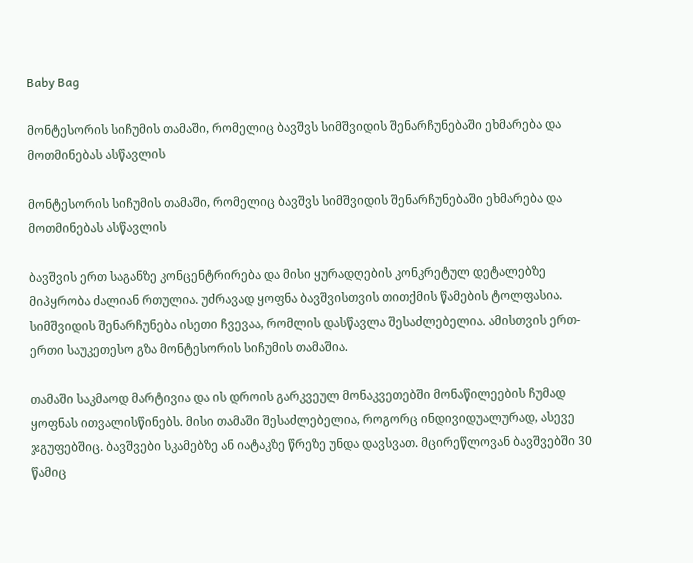Baby Bag

მონტესორის სიჩუმის თამაში, რომელიც ბავშვს სიმშვიდის შენარჩუნებაში ეხმარება და მოთმინებას ასწავლის

მონტესორის სიჩუმის თამაში, რომელიც ბავშვს სიმშვიდის შენარჩუნებაში ეხმარება და მოთმინებას ასწავლის

ბავშვის ერთ საგანზე კონცენტრირება და მისი ყურადღების კონკრეტულ დეტალებზე მიპყრობა ძალიან რთულია. უძრავად ყოფნა ბავშვისთვის თითქმის წამების ტოლფასია. სიმშვიდის შენარჩუნება ისეთი ჩვევაა, რომლის დასწავლა შესაძლებელია. ამისთვის ერთ-ერთი საუკეთესო გზა მონტესორის სიჩუმის თამაშია.

თამაში საკმაოდ მარტივია და ის დროის გარკვეულ მონაკვეთებში მონაწილეების ჩუმად ყოფნას ითვალისწინებს. მისი თამაში შესაძლებელია, როგორც ინდივიდუალურად, ასევე ჯგუფებშიც. ბავშვები სკამებზე ან იატაკზე წრეზე უნდა დავსვათ. მცირეწლოვან ბავშვებში 30 წამიც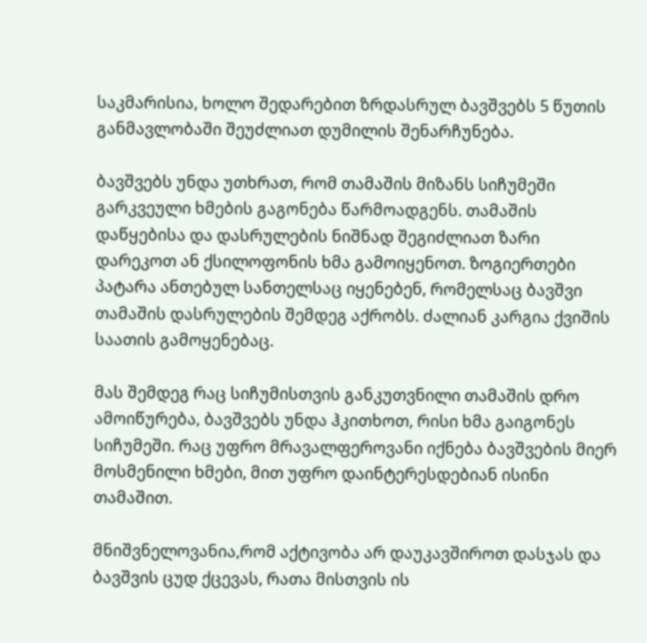საკმარისია, ხოლო შედარებით ზრდასრულ ბავშვებს 5 წუთის განმავლობაში შეუძლიათ დუმილის შენარჩუნება.

ბავშვებს უნდა უთხრათ, რომ თამაშის მიზანს სიჩუმეში გარკვეული ხმების გაგონება წარმოადგენს. თამაშის დაწყებისა და დასრულების ნიშნად შეგიძლიათ ზარი დარეკოთ ან ქსილოფონის ხმა გამოიყენოთ. ზოგიერთები პატარა ანთებულ სანთელსაც იყენებენ, რომელსაც ბავშვი თამაშის დასრულების შემდეგ აქრობს. ძალიან კარგია ქვიშის საათის გამოყენებაც.

მას შემდეგ რაც სიჩუმისთვის განკუთვნილი თამაშის დრო ამოიწურება, ბავშვებს უნდა ჰკითხოთ, რისი ხმა გაიგონეს სიჩუმეში. რაც უფრო მრავალფეროვანი იქნება ბავშვების მიერ მოსმენილი ხმები, მით უფრო დაინტერესდებიან ისინი თამაშით.

მნიშვნელოვანია,რომ აქტივობა არ დაუკავშიროთ დასჯას და ბავშვის ცუდ ქცევას, რათა მისთვის ის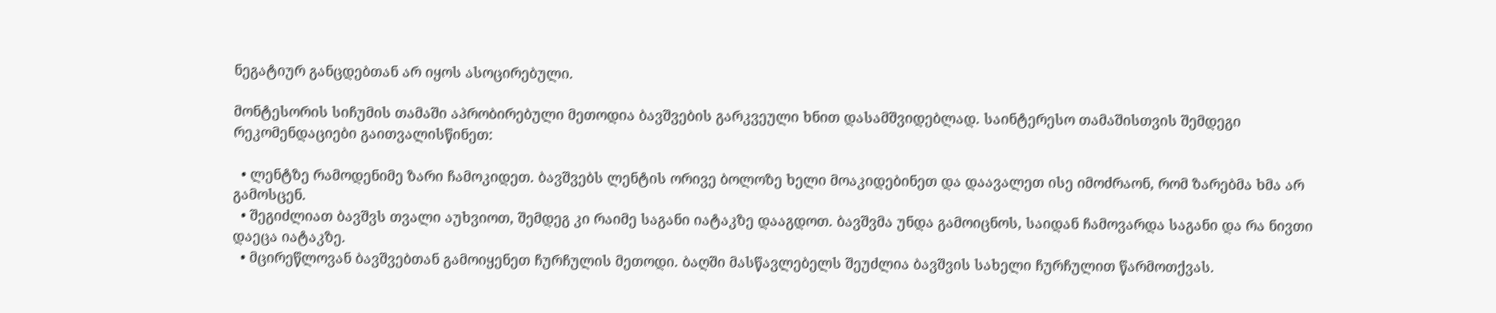ნეგატიურ განცდებთან არ იყოს ასოცირებული.

მონტესორის სიჩუმის თამაში აპრობირებული მეთოდია ბავშვების გარკვეული ხნით დასამშვიდებლად. საინტერესო თამაშისთვის შემდეგი რეკომენდაციები გაითვალისწინეთ:

  • ლენტზე რამოდენიმე ზარი ჩამოკიდეთ. ბავშვებს ლენტის ორივე ბოლოზე ხელი მოაკიდებინეთ და დაავალეთ ისე იმოძრაონ, რომ ზარებმა ხმა არ გამოსცენ.
  • შეგიძლიათ ბავშვს თვალი აუხვიოთ, შემდეგ კი რაიმე საგანი იატაკზე დააგდოთ. ბავშვმა უნდა გამოიცნოს, საიდან ჩამოვარდა საგანი და რა ნივთი დაეცა იატაკზე.
  • მცირეწლოვან ბავშვებთან გამოიყენეთ ჩურჩულის მეთოდი. ბაღში მასწავლებელს შეუძლია ბავშვის სახელი ჩურჩულით წარმოთქვას.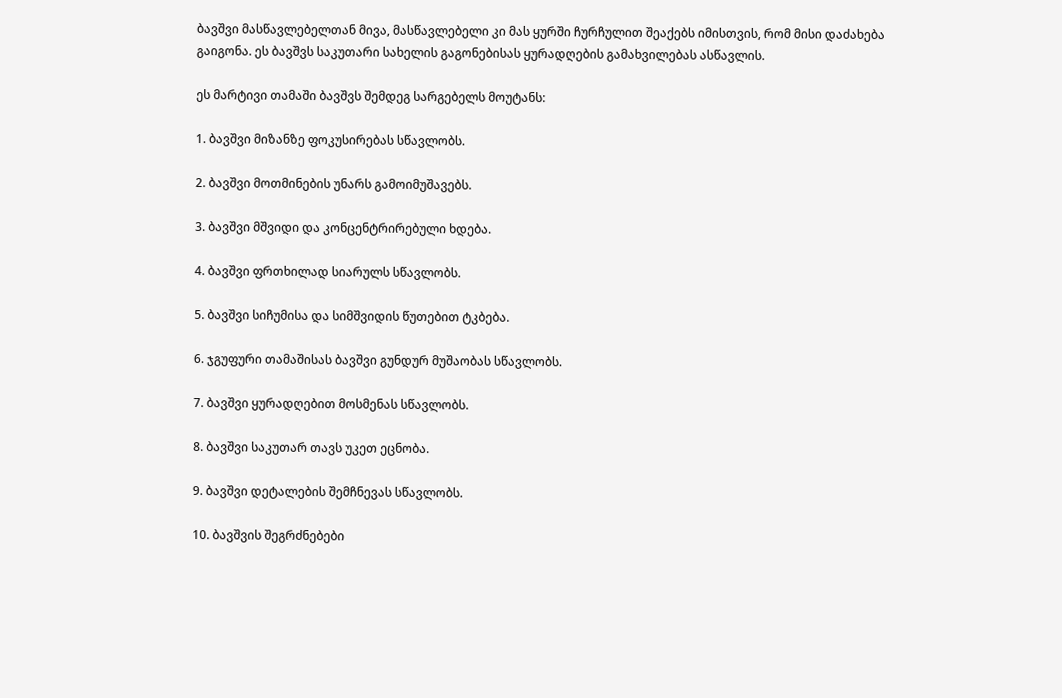ბავშვი მასწავლებელთან მივა, მასწავლებელი კი მას ყურში ჩურჩულით შეაქებს იმისთვის, რომ მისი დაძახება გაიგონა. ეს ბავშვს საკუთარი სახელის გაგონებისას ყურადღების გამახვილებას ასწავლის.

ეს მარტივი თამაში ბავშვს შემდეგ სარგებელს მოუტანს:

1. ბავშვი მიზანზე ფოკუსირებას სწავლობს.

2. ბავშვი მოთმინების უნარს გამოიმუშავებს.

3. ბავშვი მშვიდი და კონცენტრირებული ხდება.

4. ბავშვი ფრთხილად სიარულს სწავლობს.

5. ბავშვი სიჩუმისა და სიმშვიდის წუთებით ტკბება.

6. ჯგუფური თამაშისას ბავშვი გუნდურ მუშაობას სწავლობს.

7. ბავშვი ყურადღებით მოსმენას სწავლობს.

8. ბავშვი საკუთარ თავს უკეთ ეცნობა.

9. ბავშვი დეტალების შემჩნევას სწავლობს.

10. ბავშვის შეგრძნებები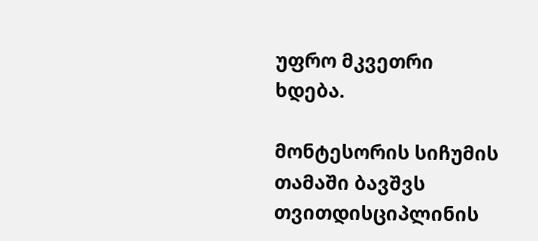უფრო მკვეთრი ხდება.

მონტესორის სიჩუმის თამაში ბავშვს თვითდისციპლინის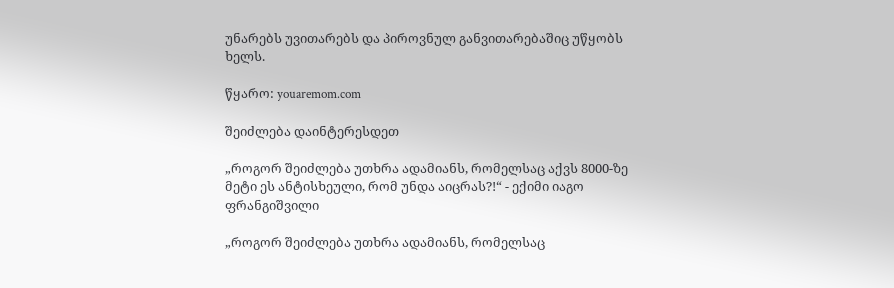უნარებს უვითარებს და პიროვნულ განვითარებაშიც უწყობს ხელს.

წყარო: youaremom.com

შეიძლება დაინტერესდეთ

„როგორ შეიძლება უთხრა ადამიანს, რომელსაც აქვს 8000-ზე მეტი ეს ანტისხეული, რომ უნდა აიცრას?!“ - ექიმი იაგო ფრანგიშვილი

„როგორ შეიძლება უთხრა ადამიანს, რომელსაც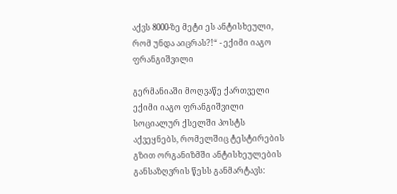აქვს 8000-ზე მეტი ეს ანტისხეული, რომ უნდა აიცრას?!“ - ექიმი იაგო ფრანგიშვილი

გერმანიაში მოღვაწე ქართველი ექიმი იაგო ფრანგიშვილი სოციალურ ქსელში პოსტს აქვეყნებს, რომელშიც ტესტირების გზით ორგანიზმში ანტისხეულების განსაზღვრის წესს განმარტავს: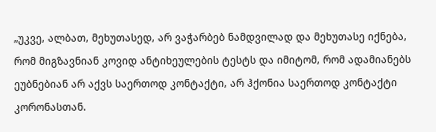„უკვე, ალბათ, მეხუთასედ, არ ვაჭარბებ ნამდვილად და მეხუთასე იქნება, რომ მიგზავნიან კოვიდ ანტიხეულების ტესტს და იმიტომ, რომ ადამიანებს ეუბნებიან არ აქვს საერთოდ კონტაქტი, არ ჰქონია საერთოდ კონტაქტი კორონასთან.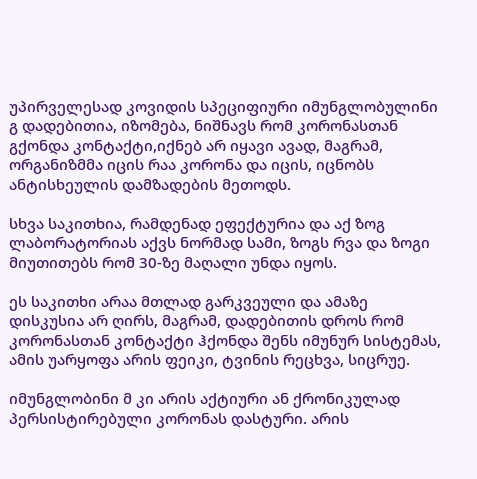უპირველესად კოვიდის სპეციფიური იმუნგლობულინი გ დადებითია, იზომება, ნიშნავს რომ კორონასთან გქონდა კონტაქტი,იქნებ არ იყავი ავად, მაგრამ, ორგანიზმმა იცის რაა კორონა და იცის, იცნობს ანტისხეულის დამზადების მეთოდს.

სხვა საკითხია, რამდენად ეფექტურია და აქ ზოგ ლაბორატორიას აქვს ნორმად სამი, ზოგს რვა და ზოგი მიუთითებს რომ 30-ზე მაღალი უნდა იყოს.

ეს საკითხი არაა მთლად გარკვეული და ამაზე დისკუსია არ ღირს, მაგრამ, დადებითის დროს რომ კორონასთან კონტაქტი ჰქონდა შენს იმუნურ სისტემას, ამის უარყოფა არის ფეიკი, ტვინის რეცხვა, სიცრუე.

იმუნგლობინი მ კი არის აქტიური ან ქრონიკულად პერსისტირებული კორონას დასტური. არის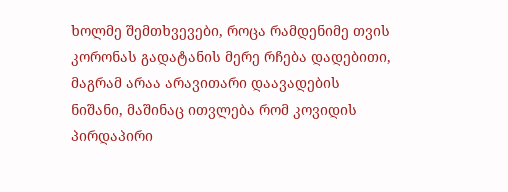ხოლმე შემთხვევები, როცა რამდენიმე თვის კორონას გადატანის მერე რჩება დადებითი, მაგრამ არაა არავითარი დაავადების ნიშანი, მაშინაც ითვლება რომ კოვიდის პირდაპირი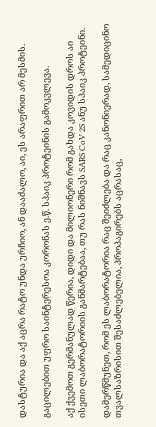დასტურია და აქ აცრა რატო უნდა ურჩიო, ან დააძალო, აი, ეს არაფრით არ მესმის.

გაცილებით უფრო საინტერესოა კორონას ე.წ. სპაიკ პროტეინის გამოკვლევა.

აქ ქვემოთ გერმანულად წერია, დიდი და მილიონერი რომ გახდა კოვიდის დროს აი ისეთი ლაბორატორიის განმარტებაა, თუ რას ნიშნავს SARS CoV 2S ანუ სპაიკ პროტეინი.

დამერწმუნეთ, რომ ეს ლაბორატორია რაც შეიძლება და რაც კანონიერად, სამედიცინო თვალსაზრისით შესაძლებელია, პროპაგირებს აცრასაც,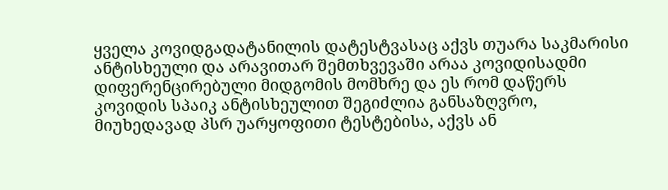ყველა კოვიდგადატანილის დატესტვასაც აქვს თუარა საკმარისი ანტისხეული და არავითარ შემთხვევაში არაა კოვიდისადმი დიფერენცირებული მიდგომის მომხრე და ეს რომ დაწერს კოვიდის სპაიკ ანტისხეულით შეგიძლია განსაზღვრო, მიუხედავად პსრ უარყოფითი ტესტებისა, აქვს ან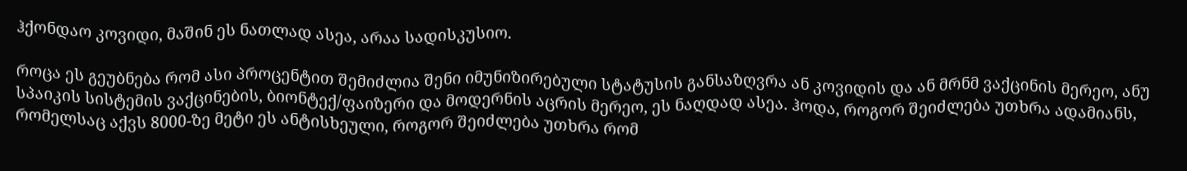ჰქონდაო კოვიდი, მაშინ ეს ნათლად ასეა, არაა სადისკუსიო.

როცა ეს გეუბნება რომ ასი პროცენტით შემიძლია შენი იმუნიზირებული სტატუსის განსაზღვრა ან კოვიდის და ან მრნმ ვაქცინის მერეო, ანუ სპაიკის სისტემის ვაქცინების, ბიონტექ/ფაიზერი და მოდერნის აცრის მერეო, ეს ნაღდად ასეა. ჰოდა, როგორ შეიძლება უთხრა ადამიანს, რომელსაც აქვს 8000-ზე მეტი ეს ანტისხეული, როგორ შეიძლება უთხრა რომ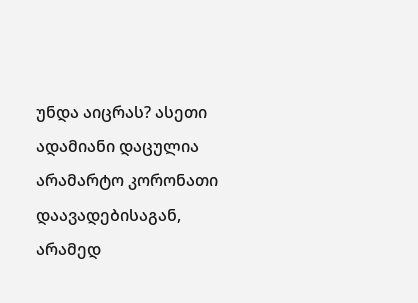უნდა აიცრას? ასეთი ადამიანი დაცულია არამარტო კორონათი დაავადებისაგან, არამედ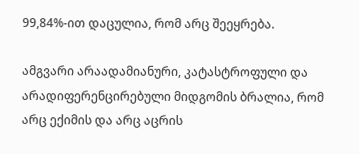99,84%-ით დაცულია, რომ არც შეეყრება.

ამგვარი არაადამიანური, კატასტროფული და არადიფერენცირებული მიდგომის ბრალია, რომ არც ექიმის და არც აცრის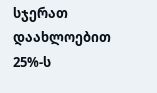სჯერათ დაახლოებით 25%-ს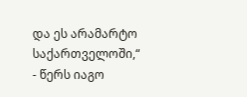და ეს არამარტო საქართველოში,“ - წერს იაგო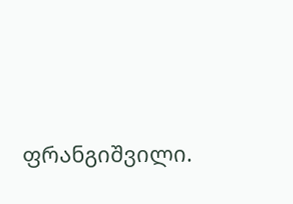ფრანგიშვილი.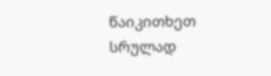წაიკითხეთ სრულად